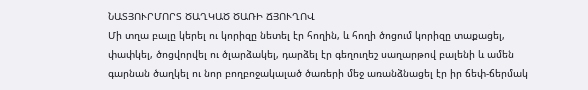ՆԱՏՅՈՒՐՄՈՐՏ ԾԱՂԿԱԾ ԾԱՌԻ ՃՅՈՒՂՈՎ
Մի տղա բալը կերել ու կորիզը նետել էր հողին, և հողի ծոցում կորիզը տաքացել, փափկել, ծոցվորվել ու ծլարձակել, դարձել էր գեղուղեշ սաղարթով բալենի և ամեն գարնան ծաղկել ու նոր բողբոջակալած ծառերի մեջ առանձնացել էր իր ճեփ-ճերմակ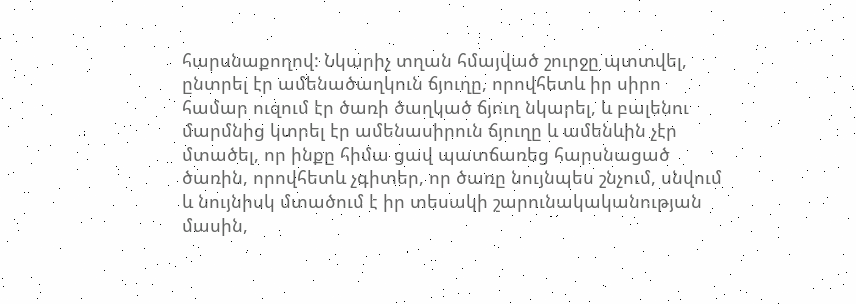հարսնաքողով: Նկարիչ տղան հմայված շուրջը պտտվել, ընտրել էր ամենածաղկուն ճյուղը, որովհետև իր սիրո համար ուզում էր ծառի ծաղկած ճյուղ նկարել, և բալենու մարմնից կտրել էր ամենասիրուն ճյուղը և ամենևին չէր մտածել, որ ինքը հիմա ցավ պատճառեց հարսնացած ծառին, որովհետև չգիտեր, որ ծառը նույնպես շնչում, սնվում և նույնիսկ մտածում է իր տեսակի շարունակականության մասին,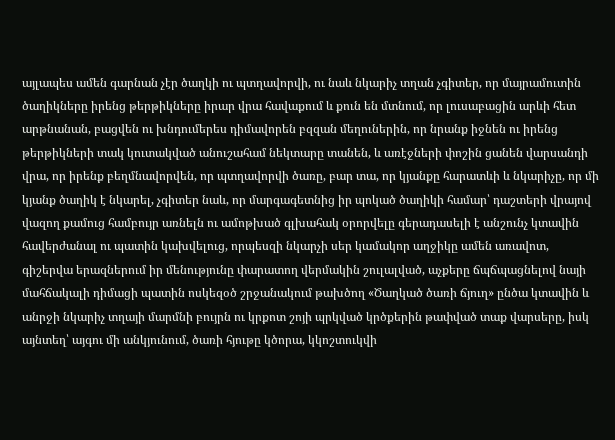այլապես ամեն գարնան չէր ծաղկի ու պտղավորվի, ու նաև նկարիչ տղան չգիտեր, որ մայրամուտին ծաղիկները իրենց թերթիկները իրար վրա հավաքում և քուն են մտնում, որ լուսաբացին արևի հետ արթնանան, բացվեն ու խնդումերես դիմավորեն բզզան մեղուներին, որ նրանք իջնեն ու իրենց թերթիկների տակ կուտակված անուշահամ նեկտարը տանեն, և առէջների փոշին ցանեն վարսանդի վրա, որ իրենք բեղմնավորվեն, որ պտղավորվի ծառը, բար տա, որ կյանքը հարատևի և նկարիչը, որ մի կյանք ծաղիկ է նկարել, չգիտեր նաև, որ մարգագետնից իր պոկած ծաղիկի համար՝ դաշտերի վրայով վազող քամուց համբույր առնելն ու ամոթխած գլխահակ օրորվելը գերադասելի է անշունչ կտավին հավերժանալ ու պատին կախվելուց, որպեսզի նկարչի սեր կամակոր աղջիկը ամեն առավոտ, գիշերվա երազներում իր մենությունը փարատող վերմակին շուլալված, աչքերը ճպճպացնելով նայի մահճակալի դիմացի պատին ոսկեզօծ շրջանակում թախծող «Ծաղկած ծառի ճյուղ» ընծա կտավին և անրջի նկարիչ տղայի մարմնի բույրն ու կրքոտ շոյի պրկված կրծքերին թափված տաք վարսերը, իսկ այնտեղ՝ այգու մի անկյունում, ծառի հյութը կծորա, կկոշտուկվի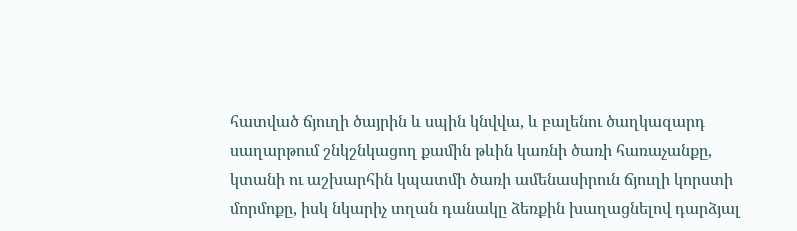հատված ճյուղի ծայրին և սպին կնվվա, և բալենու ծաղկազարդ սաղարթում շնկշնկացող քամին թևին կառնի ծառի հառաչանքը, կտանի ու աշխարհին կպատմի ծառի ամենասիրուն ճյուղի կորստի մորմոքը, իսկ նկարիչ տղան դանակը ձեռքին խաղացնելով դարձյալ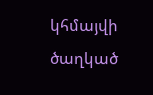կհմայվի ծաղկած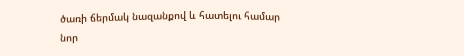ծառի ճերմակ նազանքով և հատելու համար նոր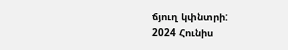ճյուղ կփնտրի:
2024 Հունիս